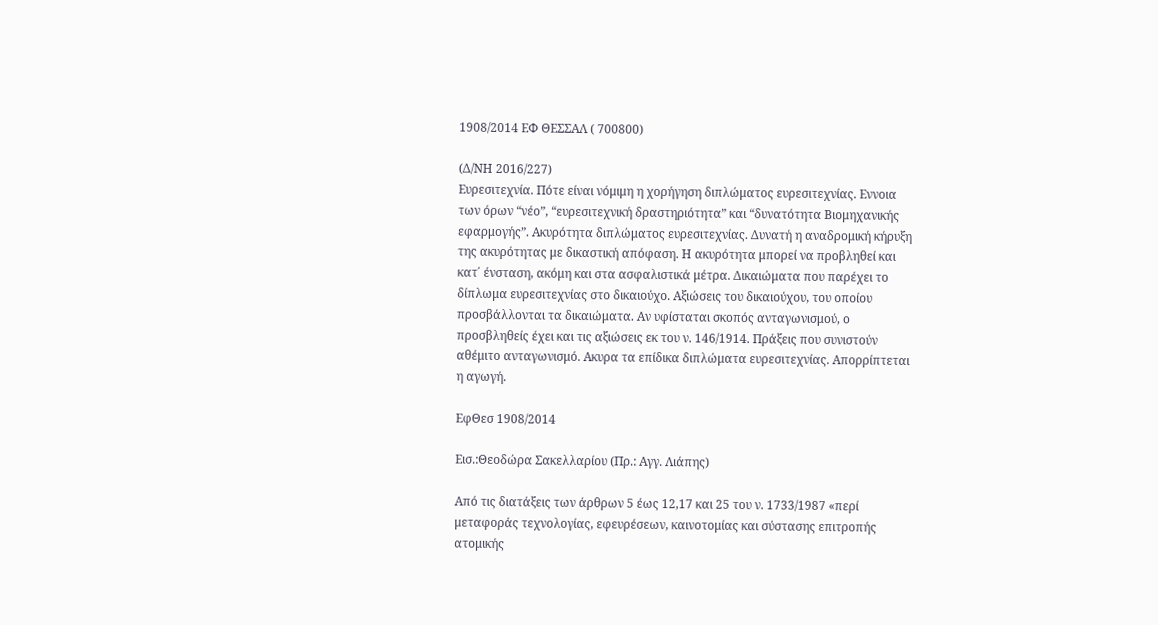1908/2014 ΕΦ ΘΕΣΣΑΛ ( 700800)

(Δ/ΝΗ 2016/227)
Ευρεσιτεχνία. Πότε είναι νόμιμη η χορήγηση διπλώματος ευρεσιτεχνίας. Εννοια των όρων “νέο”, “ευρεσιτεχνική δραστηριότητα” και “δυνατότητα Βιομηχανικής εφαρμογής”. Ακυρότητα διπλώματος ευρεσιτεχνίας. Δυνατή η αναδρομική κήρυξη της ακυρότητας με δικαστική απόφαση. Η ακυρότητα μπορεί να προβληθεί και κατ΄ ένσταση, ακόμη και στα ασφαλιστικά μέτρα. Δικαιώματα που παρέχει το δίπλωμα ευρεσιτεχνίας στο δικαιούχο. Αξιώσεις του δικαιούχου, του οποίου προσβάλλονται τα δικαιώματα. Αν υφίσταται σκοπός ανταγωνισμού, ο προσβληθείς έχει και τις αξιώσεις εκ του ν. 146/1914. Πράξεις που συνιστούν αθέμιτο ανταγωνισμό. Ακυρα τα επίδικα διπλώματα ευρεσιτεχνίας. Απορρίπτεται η αγωγή.

ΕφΘεσ 1908/2014

Εισ.:Θεοδώρα Σακελλαρίου (Πρ.: Αγγ. Λιάπης)

Από τις διατάξεις των άρθρων 5 έως 12,17 και 25 του ν. 1733/1987 «περί μεταφοράς τεχνολογίας, εφευρέσεων, καινοτομίας και σύστασης επιτροπής ατομικής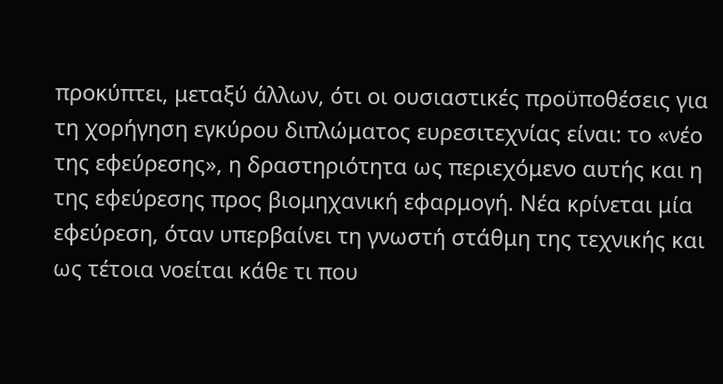προκύπτει, μεταξύ άλλων, ότι οι ουσιαστικές προϋποθέσεις για τη χορήγηση εγκύρου διπλώματος ευρεσιτεχνίας είναι: το «νέο της εφεύρεσης», η δραστηριότητα ως περιεχόμενο αυτής και η της εφεύρεσης προς βιομηχανική εφαρμογή. Νέα κρίνεται μία εφεύρεση, όταν υπερβαίνει τη γνωστή στάθμη της τεχνικής και ως τέτοια νοείται κάθε τι που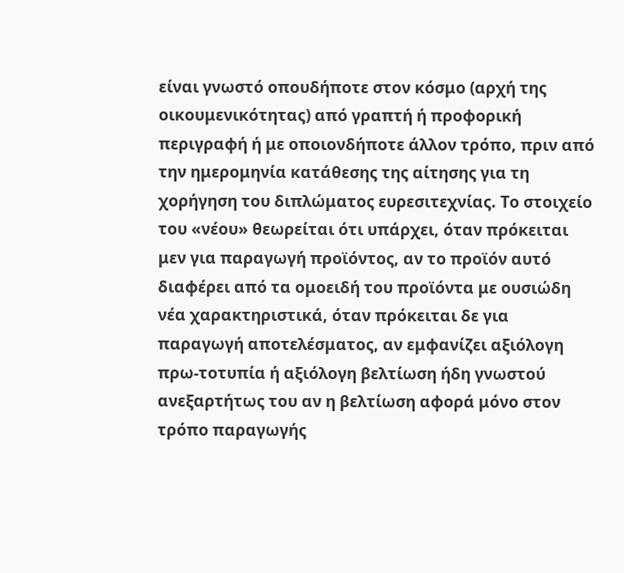είναι γνωστό οπουδήποτε στον κόσμο (αρχή της οικουμενικότητας) από γραπτή ή προφορική περιγραφή ή με οποιονδήποτε άλλον τρόπο, πριν από την ημερομηνία κατάθεσης της αίτησης για τη χορήγηση του διπλώματος ευρεσιτεχνίας. Το στοιχείο του «νέου» θεωρείται ότι υπάρχει, όταν πρόκειται μεν για παραγωγή προϊόντος, αν το προϊόν αυτό διαφέρει από τα ομοειδή του προϊόντα με ουσιώδη νέα χαρακτηριστικά, όταν πρόκειται δε για παραγωγή αποτελέσματος, αν εμφανίζει αξιόλογη πρω-τοτυπία ή αξιόλογη βελτίωση ήδη γνωστού ανεξαρτήτως του αν η βελτίωση αφορά μόνο στον τρόπο παραγωγής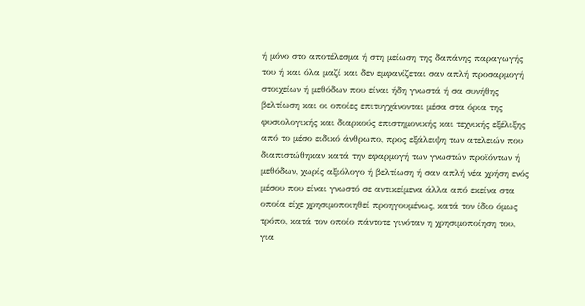ή μόνο στο αποτέλεσμα ή στη μείωση της δαπάνης παραγωγής του ή και όλα μαζί και δεν εμφανίζεται σαν απλή προσαρμογή στοιχείων ή μεθόδων που είναι ήδη γνωστά ή σα συνήθης βελτίωση και οι οποίες επιτυγχάνονται μέσα στα όρια της φυσιολογικής και διαρκούς επιστημονικής και τεχνικής εξέλιξης από το μέσο ειδικό άνθρωπο, προς εξάλειψη των ατελειών που διαπιστώθηκαν κατά την εφαρμογή των γνωστών προϊόντων ή μεθόδων, χωρίς αξιόλογο ή βελτίωση ή σαν απλή νέα χρήση ενός μέσου που είναι γνωστό σε αντικείμενα άλλα από εκείνα στα οποία είχε χρησιμοποιηθεί προηγουμένως, κατά τον ίδιο όμως τρόπο, κατά τον οποίο πάντοτε γινόταν η χρησιμοποίηση του, για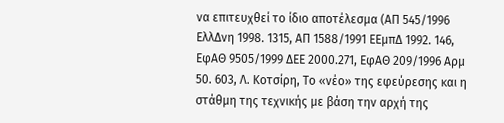να επιτευχθεί το ίδιο αποτέλεσμα (ΑΠ 545/1996 ΕλλΔνη 1998. 1315, ΑΠ 1588/1991 ΕΕμπΔ 1992. 146, ΕφΑΘ 9505/1999 ΔΕΕ 2000.271, ΕφΑΘ 209/1996 Αρμ 50. 603, Λ. Κοτσίρη, Το «νέο» της εφεύρεσης και η στάθμη της τεχνικής με βάση την αρχή της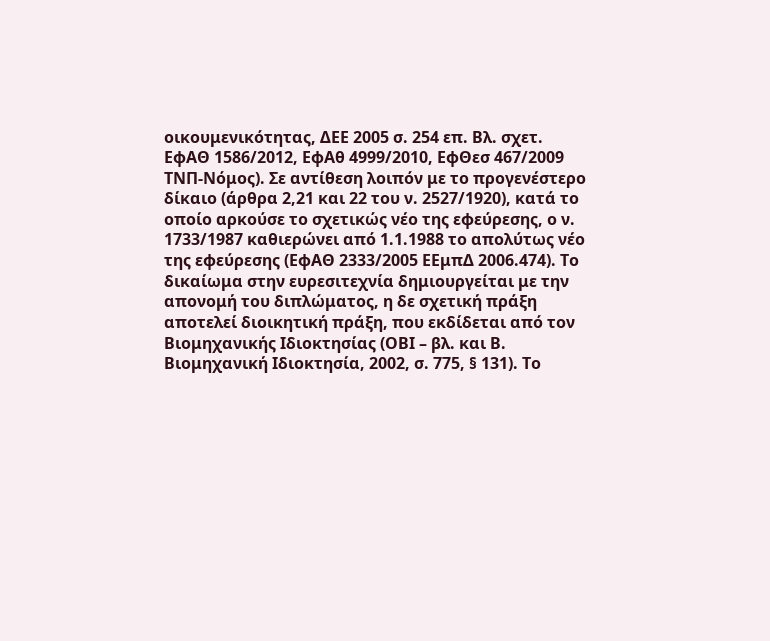οικουμενικότητας, ΔΕΕ 2005 σ. 254 επ. Βλ. σχετ. ΕφΑΘ 1586/2012, ΕφΑθ 4999/2010, ΕφΘεσ 467/2009 ΤΝΠ-Νόμος). Σε αντίθεση λοιπόν με το προγενέστερο δίκαιο (άρθρα 2,21 και 22 του ν. 2527/1920), κατά το οποίο αρκούσε το σχετικώς νέο της εφεύρεσης, ο ν. 1733/1987 καθιερώνει από 1.1.1988 το απολύτως νέο της εφεύρεσης (ΕφΑΘ 2333/2005 ΕΕμπΔ 2006.474). Το δικαίωμα στην ευρεσιτεχνία δημιουργείται με την απονομή του διπλώματος, η δε σχετική πράξη αποτελεί διοικητική πράξη, που εκδίδεται από τον Βιομηχανικής Ιδιοκτησίας (ΟΒΙ – βλ. και Β. Βιομηχανική Ιδιοκτησία, 2002, σ. 775, § 131). Το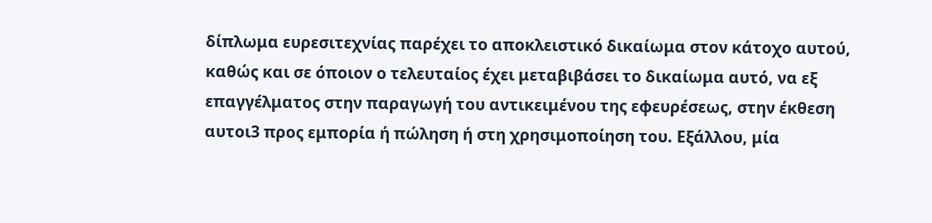δίπλωμα ευρεσιτεχνίας παρέχει το αποκλειστικό δικαίωμα στον κάτοχο αυτού, καθώς και σε όποιον ο τελευταίος έχει μεταβιβάσει το δικαίωμα αυτό, να εξ επαγγέλματος στην παραγωγή του αντικειμένου της εφευρέσεως, στην έκθεση αυτοι3 προς εμπορία ή πώληση ή στη χρησιμοποίηση του. Εξάλλου, μία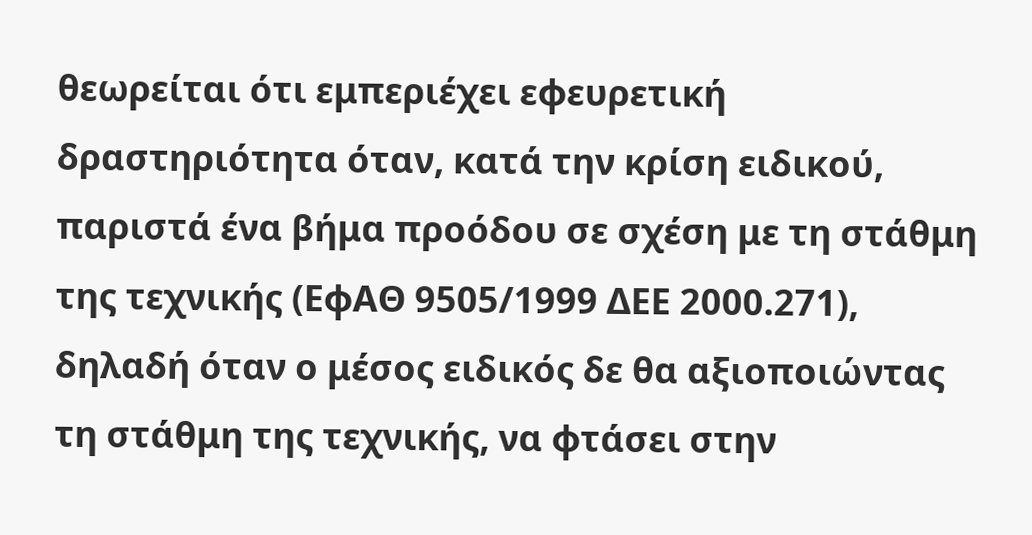θεωρείται ότι εμπεριέχει εφευρετική δραστηριότητα όταν, κατά την κρίση ειδικού, παριστά ένα βήμα προόδου σε σχέση με τη στάθμη της τεχνικής (ΕφΑΘ 9505/1999 ΔΕΕ 2000.271), δηλαδή όταν ο μέσος ειδικός δε θα αξιοποιώντας τη στάθμη της τεχνικής, να φτάσει στην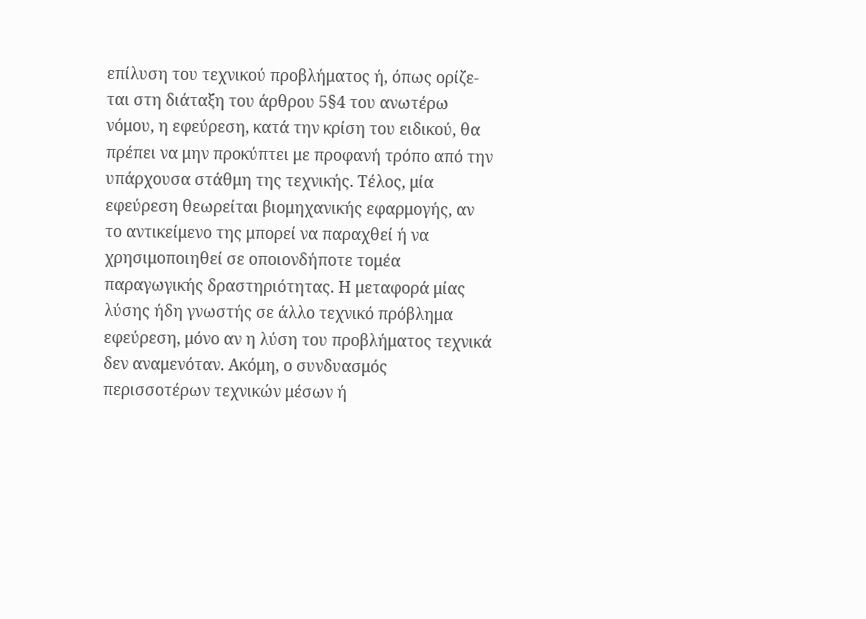επίλυση του τεχνικού προβλήματος ή, όπως ορίζε-ται στη διάταξη του άρθρου 5§4 του ανωτέρω νόμου, η εφεύρεση, κατά την κρίση του ειδικού, θα πρέπει να μην προκύπτει με προφανή τρόπο από την υπάρχουσα στάθμη της τεχνικής. Τέλος, μία εφεύρεση θεωρείται βιομηχανικής εφαρμογής, αν το αντικείμενο της μπορεί να παραχθεί ή να χρησιμοποιηθεί σε οποιονδήποτε τομέα παραγωγικής δραστηριότητας. Η μεταφορά μίας λύσης ήδη γνωστής σε άλλο τεχνικό πρόβλημα εφεύρεση, μόνο αν η λύση του προβλήματος τεχνικά δεν αναμενόταν. Ακόμη, ο συνδυασμός περισσοτέρων τεχνικών μέσων ή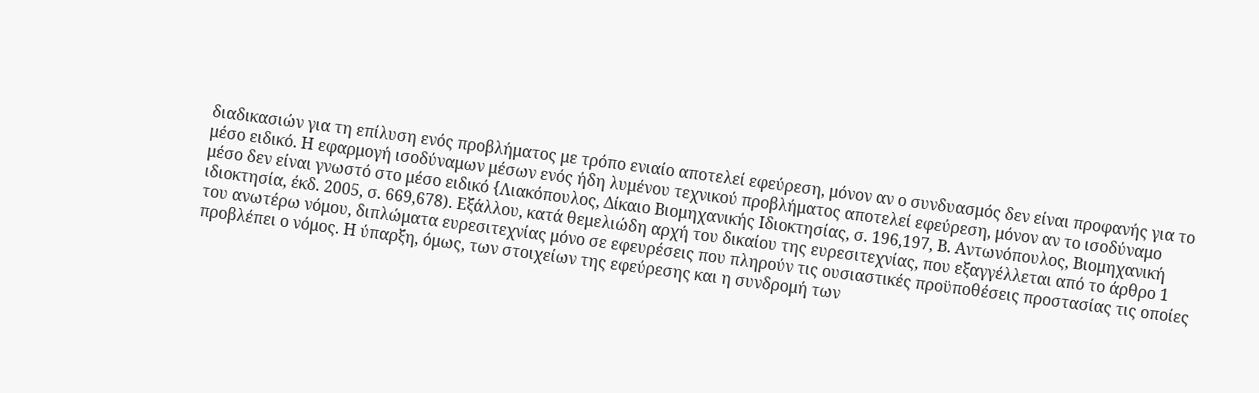διαδικασιών για τη επίλυση ενός προβλήματος με τρόπο ενιαίο αποτελεί εφεύρεση, μόνον αν ο συνδυασμός δεν είναι προφανής για το μέσο ειδικό. Η εφαρμογή ισοδύναμων μέσων ενός ήδη λυμένου τεχνικού προβλήματος αποτελεί εφεύρεση, μόνον αν το ισοδύναμο μέσο δεν είναι γνωστό στο μέσο ειδικό {Λιακόπουλος, Δίκαιο Βιομηχανικής Ιδιοκτησίας, σ. 196,197, Β. Αντωνόπουλος, Βιομηχανική ιδιοκτησία, έκδ. 2005, σ. 669,678). Εξάλλου, κατά θεμελιώδη αρχή του δικαίου της ευρεσιτεχνίας, που εξαγγέλλεται από το άρθρο 1 του ανωτέρω νόμου, διπλώματα ευρεσιτεχνίας μόνο σε εφευρέσεις που πληρούν τις ουσιαστικές προϋποθέσεις προστασίας τις οποίες προβλέπει ο νόμος. Η ύπαρξη, όμως, των στοιχείων της εφεύρεσης και η συνδρομή των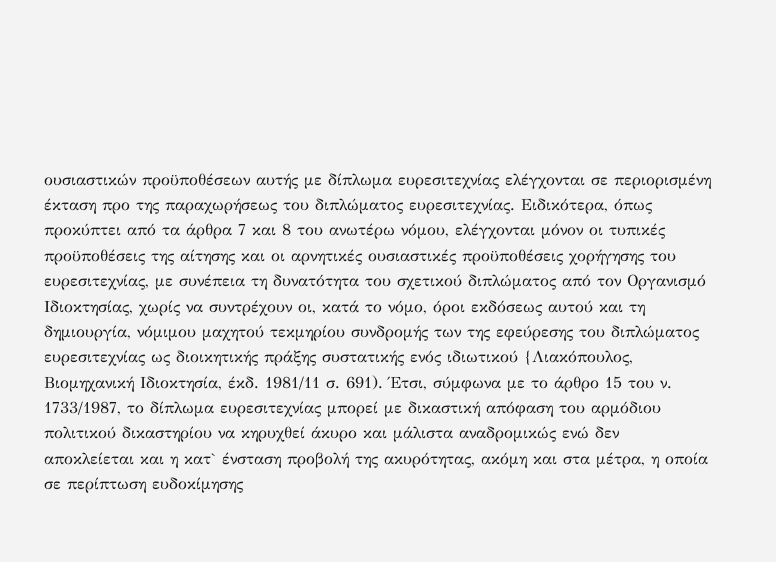ουσιαστικών προϋποθέσεων αυτής με δίπλωμα ευρεσιτεχνίας ελέγχονται σε περιορισμένη έκταση προ της παραχωρήσεως του διπλώματος ευρεσιτεχνίας. Ειδικότερα, όπως προκύπτει από τα άρθρα 7 και 8 του ανωτέρω νόμου, ελέγχονται μόνον οι τυπικές προϋποθέσεις της αίτησης και οι αρνητικές ουσιαστικές προϋποθέσεις χορήγησης του ευρεσιτεχνίας, με συνέπεια τη δυνατότητα του σχετικού διπλώματος από τον Οργανισμό Ιδιοκτησίας, χωρίς να συντρέχουν οι, κατά το νόμο, όροι εκδόσεως αυτού και τη δημιουργία, νόμιμου μαχητού τεκμηρίου συνδρομής των της εφεύρεσης του διπλώματος ευρεσιτεχνίας ως διοικητικής πράξης συστατικής ενός ιδιωτικού {Λιακόπουλος, Βιομηχανική Ιδιοκτησία, έκδ. 1981/11 σ. 691). Έτσι, σύμφωνα με το άρθρο 15 του ν. 1733/1987, το δίπλωμα ευρεσιτεχνίας μπορεί με δικαστική απόφαση του αρμόδιου πολιτικού δικαστηρίου να κηρυχθεί άκυρο και μάλιστα αναδρομικώς ενώ δεν αποκλείεται και η κατ` ένσταση προβολή της ακυρότητας, ακόμη και στα μέτρα, η οποία σε περίπτωση ευδοκίμησης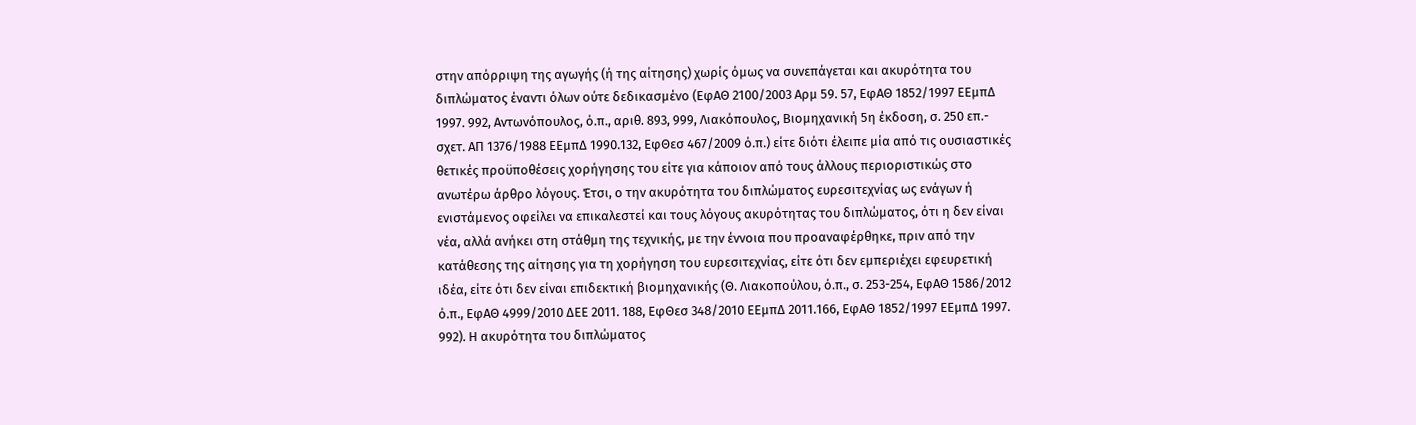στην απόρριψη της αγωγής (ή της αίτησης) χωρίς όμως να συνεπάγεται και ακυρότητα του διπλώματος έναντι όλων ούτε δεδικασμένο (ΕφΑΘ 2100/2003 Αρμ 59. 57, ΕφΑΘ 1852/1997 ΕΕμπΔ 1997. 992, Αντωνόπουλος, ό.π., αριθ. 893, 999, Λιακόπουλος, Βιομηχανική 5η έκδοση, σ. 250 επ.- σχετ. ΑΠ 1376/1988 ΕΕμπΔ 1990.132, ΕφΘεσ 467/2009 ό.π.) είτε διότι έλειπε μία από τις ουσιαστικές θετικές προϋποθέσεις χορήγησης του είτε για κάποιον από τους άλλους περιοριστικώς στο ανωτέρω άρθρο λόγους. Έτσι, ο την ακυρότητα του διπλώματος ευρεσιτεχνίας ως ενάγων ή ενιστάμενος οφείλει να επικαλεστεί και τους λόγους ακυρότητας του διπλώματος, ότι η δεν είναι νέα, αλλά ανήκει στη στάθμη της τεχνικής, με την έννοια που προαναφέρθηκε, πριν από την κατάθεσης της αίτησης για τη χορήγηση του ευρεσιτεχνίας, είτε ότι δεν εμπεριέχει εφευρετική ιδέα, είτε ότι δεν είναι επιδεκτική βιομηχανικής (Θ. Λιακοπούλου, ό.π., σ. 253-254, ΕφΑΘ 1586/2012 ό.π., ΕφΑΘ 4999/2010 ΔΕΕ 2011. 188, ΕφΘεσ 348/2010 ΕΕμπΔ 2011.166, ΕφΑΘ 1852/1997 ΕΕμπΔ 1997. 992). Η ακυρότητα του διπλώματος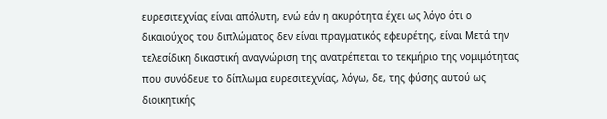ευρεσιτεχνίας είναι απόλυτη, ενώ εάν η ακυρότητα έχει ως λόγο ότι ο δικαιούχος του διπλώματος δεν είναι πραγματικός εφευρέτης, είναι Μετά την τελεσίδικη δικαστική αναγνώριση της ανατρέπεται το τεκμήριο της νομιμότητας που συνόδευε το δίπλωμα ευρεσιτεχνίας, λόγω, δε, της φύσης αυτού ως διοικητικής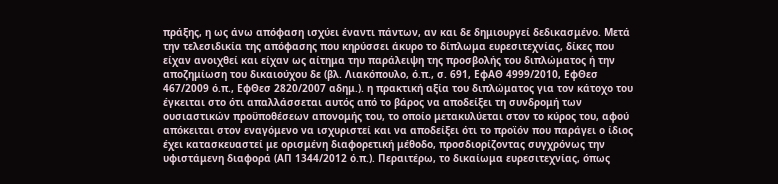πράξης, η ως άνω απόφαση ισχύει έναντι πάντων, αν και δε δημιουργεί δεδικασμένο. Μετά την τελεσιδικία της απόφασης που κηρύσσει άκυρο το δίπλωμα ευρεσιτεχνίας, δίκες που είχαν ανοιχθεί και είχαν ως αίτημα τηυ παράλειψη της προσβολής του διπλώματος ή την αποζημίωση του δικαιούχου δε (βλ. Λιακόπουλο, ό.π., σ. 691, ΕφΑΘ 4999/2010, ΕφΘεσ 467/2009 ό.π., ΕφΘεσ 2820/2007 αδημ.). η πρακτική αξία του διπλώματος για τον κάτοχο του έγκειται στο ότι απαλλάσσεται αυτός από το βάρος να αποδείξει τη συνδρομή των ουσιαστικών προϋποθέσεων απονομής του, το οποίο μετακυλύεται στον το κύρος του, αφού απόκειται στον εναγόμενο να ισχυριστεί και να αποδείξει ότι το προϊόν που παράγει ο ίδιος έχει κατασκευαστεί με ορισμένη διαφορετική μέθοδο, προσδιορίζοντας συγχρόνως την υφιστάμενη διαφορά (ΑΠ 1344/2012 ό.π.). Περαιτέρω, το δικαίωμα ευρεσιτεχνίας, όπως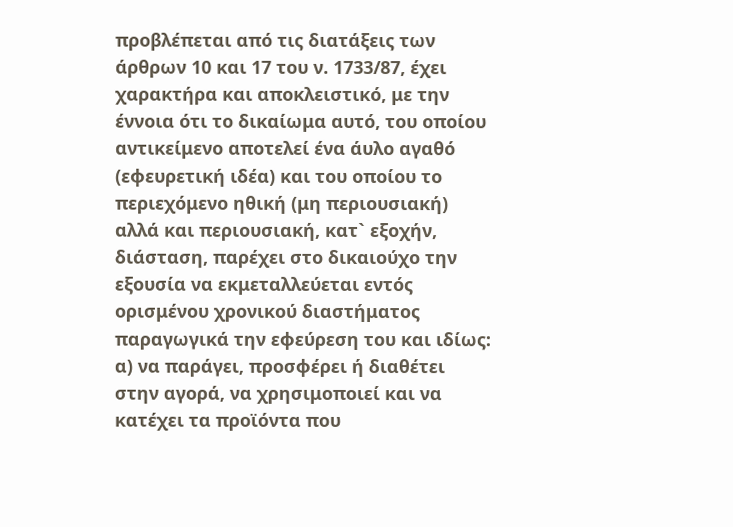προβλέπεται από τις διατάξεις των άρθρων 10 και 17 του ν. 1733/87, έχει χαρακτήρα και αποκλειστικό, με την έννοια ότι το δικαίωμα αυτό, του οποίου αντικείμενο αποτελεί ένα άυλο αγαθό (εφευρετική ιδέα) και του οποίου το περιεχόμενο ηθική (μη περιουσιακή) αλλά και περιουσιακή, κατ` εξοχήν, διάσταση, παρέχει στο δικαιούχο την εξουσία να εκμεταλλεύεται εντός ορισμένου χρονικού διαστήματος παραγωγικά την εφεύρεση του και ιδίως: α) να παράγει, προσφέρει ή διαθέτει στην αγορά, να χρησιμοποιεί και να κατέχει τα προϊόντα που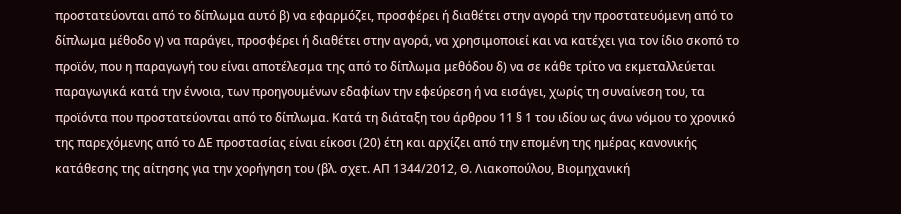προστατεύονται από το δίπλωμα αυτό β) να εφαρμόζει, προσφέρει ή διαθέτει στην αγορά την προστατευόμενη από το δίπλωμα μέθοδο γ) να παράγει, προσφέρει ή διαθέτει στην αγορά, να χρησιμοποιεί και να κατέχει για τον ίδιο σκοπό το προϊόν, που η παραγωγή του είναι αποτέλεσμα της από το δίπλωμα μεθόδου δ) να σε κάθε τρίτο να εκμεταλλεύεται παραγωγικά κατά την έννοια, των προηγουμένων εδαφίων την εφεύρεση ή να εισάγει, χωρίς τη συναίνεση του, τα προϊόντα που προστατεύονται από το δίπλωμα. Κατά τη διάταξη του άρθρου 11 § 1 του ιδίου ως άνω νόμου το χρονικό της παρεχόμενης από το ΔΕ προστασίας είναι είκοσι (20) έτη και αρχίζει από την επομένη της ημέρας κανονικής κατάθεσης της αίτησης για την χορήγηση του (βλ. σχετ. ΑΠ 1344/2012, Θ. Λιακοπούλου, Βιομηχανική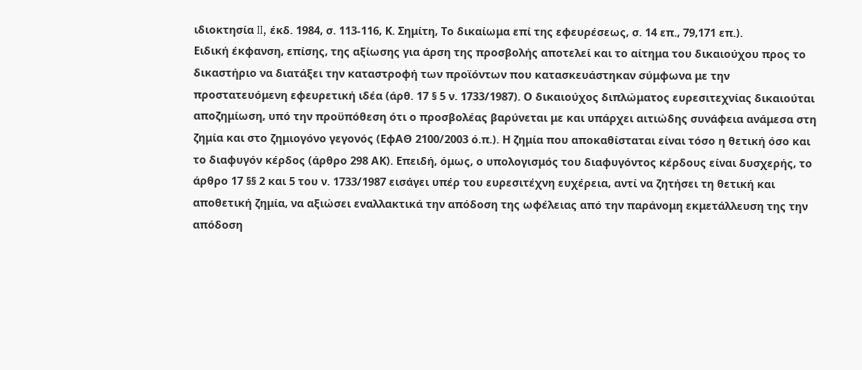ιδιοκτησία II, έκδ. 1984, σ. 113-116, Κ. Σημίτη, Το δικαίωμα επί της εφευρέσεως, σ. 14 επ., 79,171 επ.).
Ειδική έκφανση, επίσης, της αξίωσης για άρση της προσβολής αποτελεί και το αίτημα του δικαιούχου προς το δικαστήριο να διατάξει την καταστροφή των προϊόντων που κατασκευάστηκαν σύμφωνα με την προστατευόμενη εφευρετική ιδέα (άρθ. 17 § 5 ν. 1733/1987). Ο δικαιούχος διπλώματος ευρεσιτεχνίας δικαιούται αποζημίωση, υπό την προϋπόθεση ότι ο προσβολέας βαρύνεται με και υπάρχει αιτιώδης συνάφεια ανάμεσα στη ζημία και στο ζημιογόνο γεγονός (ΕφΑΘ 2100/2003 ό.π.). Η ζημία που αποκαθίσταται είναι τόσο η θετική όσο και το διαφυγόν κέρδος (άρθρο 298 ΑΚ). Επειδή, όμως, ο υπολογισμός του διαφυγόντος κέρδους είναι δυσχερής, το άρθρο 17 §§ 2 και 5 του ν. 1733/1987 εισάγει υπέρ του ευρεσιτέχνη ευχέρεια, αντί να ζητήσει τη θετική και αποθετική ζημία, να αξιώσει εναλλακτικά την απόδοση της ωφέλειας από την παράνομη εκμετάλλευση της την απόδοση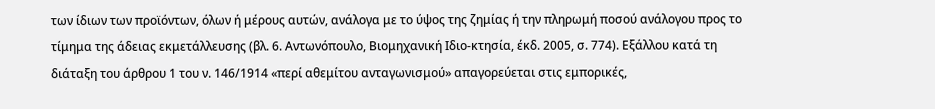των ίδιων των προϊόντων, όλων ή μέρους αυτών, ανάλογα με το ύψος της ζημίας ή την πληρωμή ποσού ανάλογου προς το τίμημα της άδειας εκμετάλλευσης (βλ. 6. Αντωνόπουλο, Βιομηχανική Ιδιο-κτησία, έκδ. 2005, σ. 774). Εξάλλου κατά τη διάταξη του άρθρου 1 του ν. 146/1914 «περί αθεμίτου ανταγωνισμού» απαγορεύεται στις εμπορικές,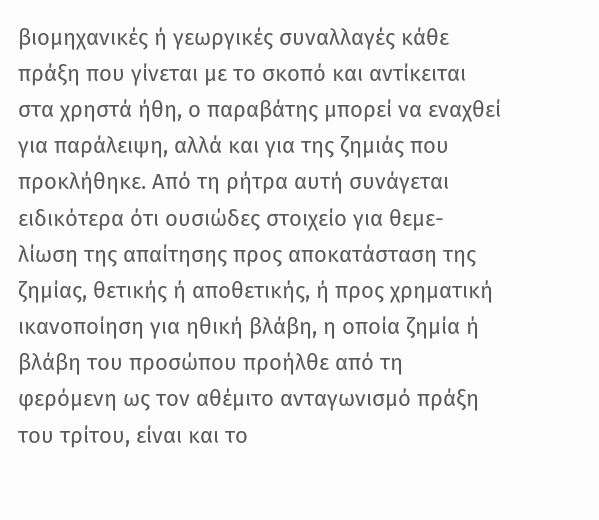βιομηχανικές ή γεωργικές συναλλαγές κάθε πράξη που γίνεται με το σκοπό και αντίκειται στα χρηστά ήθη, ο παραβάτης μπορεί να εναχθεί για παράλειψη, αλλά και για της ζημιάς που προκλήθηκε. Από τη ρήτρα αυτή συνάγεται ειδικότερα ότι ουσιώδες στοιχείο για θεμε-λίωση της απαίτησης προς αποκατάσταση της ζημίας, θετικής ή αποθετικής, ή προς χρηματική ικανοποίηση για ηθική βλάβη, η οποία ζημία ή βλάβη του προσώπου προήλθε από τη φερόμενη ως τον αθέμιτο ανταγωνισμό πράξη του τρίτου, είναι και το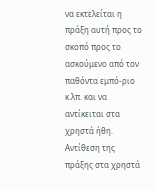να εκτελείται η πράξη αυτή προς το σκοπό προς το ασκούμενο από τον παθόντα εμπό-ριο κ.λπ. και να αντίκειται στα χρηστά ήθη. Αντίθεση της πράξης στα χρηστά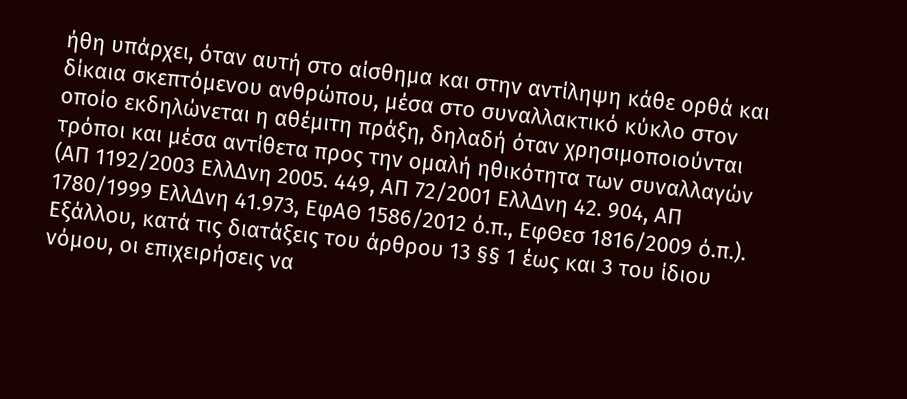ήθη υπάρχει, όταν αυτή στο αίσθημα και στην αντίληψη κάθε ορθά και δίκαια σκεπτόμενου ανθρώπου, μέσα στο συναλλακτικό κύκλο στον οποίο εκδηλώνεται η αθέμιτη πράξη, δηλαδή όταν χρησιμοποιούνται τρόποι και μέσα αντίθετα προς την ομαλή ηθικότητα των συναλλαγών (ΑΠ 1192/2003 ΕλλΔνη 2005. 449, ΑΠ 72/2001 ΕλλΔνη 42. 904, ΑΠ 1780/1999 ΕλλΔνη 41.973, ΕφΑΘ 1586/2012 ό.π., ΕφΘεσ 1816/2009 ό.π.). Εξάλλου, κατά τις διατάξεις του άρθρου 13 §§ 1 έως και 3 του ίδιου νόμου, οι επιχειρήσεις να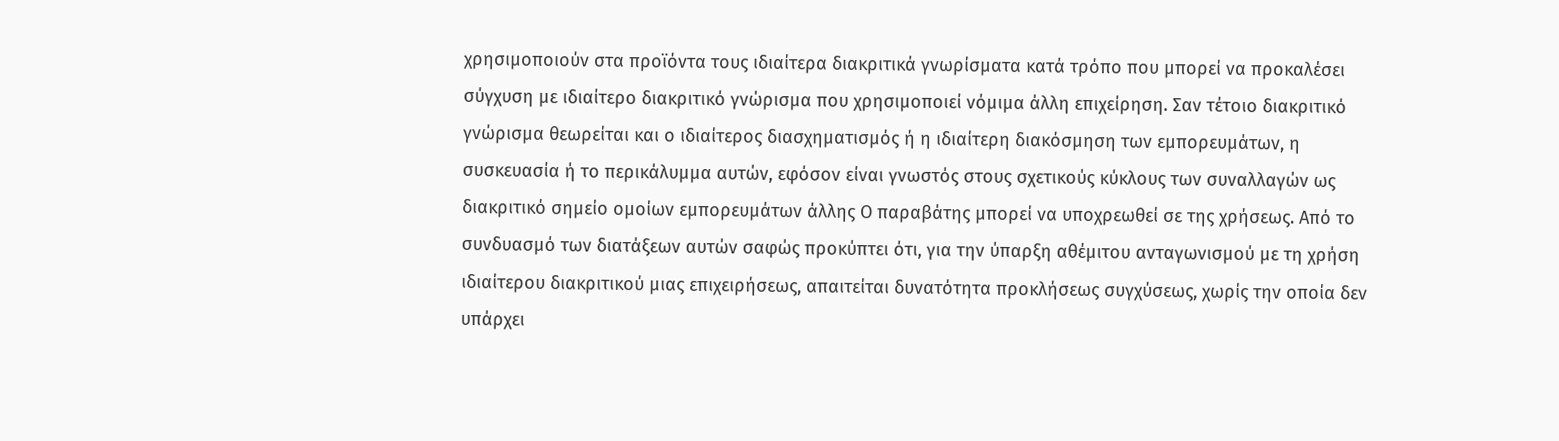χρησιμοποιούν στα προϊόντα τους ιδιαίτερα διακριτικά γνωρίσματα κατά τρόπο που μπορεί να προκαλέσει σύγχυση με ιδιαίτερο διακριτικό γνώρισμα που χρησιμοποιεί νόμιμα άλλη επιχείρηση. Σαν τέτοιο διακριτικό γνώρισμα θεωρείται και ο ιδιαίτερος διασχηματισμός ή η ιδιαίτερη διακόσμηση των εμπορευμάτων, η συσκευασία ή το περικάλυμμα αυτών, εφόσον είναι γνωστός στους σχετικούς κύκλους των συναλλαγών ως διακριτικό σημείο ομοίων εμπορευμάτων άλλης Ο παραβάτης μπορεί να υποχρεωθεί σε της χρήσεως. Από το συνδυασμό των διατάξεων αυτών σαφώς προκύπτει ότι, για την ύπαρξη αθέμιτου ανταγωνισμού με τη χρήση ιδιαίτερου διακριτικού μιας επιχειρήσεως, απαιτείται δυνατότητα προκλήσεως συγχύσεως, χωρίς την οποία δεν υπάρχει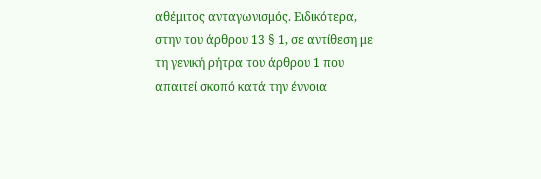αθέμιτος ανταγωνισμός. Ειδικότερα, στην του άρθρου 13 § 1, σε αντίθεση με τη γενική ρήτρα του άρθρου 1 που απαιτεί σκοπό κατά την έννοια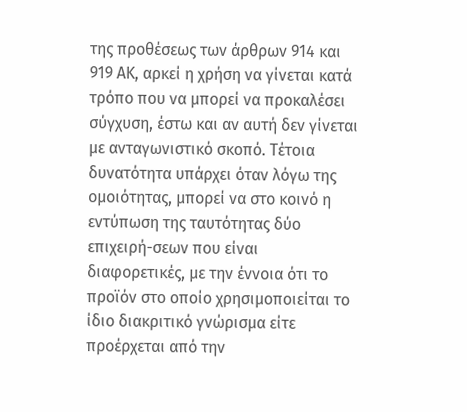της προθέσεως των άρθρων 914 και 919 ΑΚ, αρκεί η χρήση να γίνεται κατά τρόπο που να μπορεί να προκαλέσει σύγχυση, έστω και αν αυτή δεν γίνεται με ανταγωνιστικό σκοπό. Τέτοια δυνατότητα υπάρχει όταν λόγω της ομοιότητας, μπορεί να στο κοινό η εντύπωση της ταυτότητας δύο επιχειρή-σεων που είναι διαφορετικές, με την έννοια ότι το προϊόν στο οποίο χρησιμοποιείται το ίδιο διακριτικό γνώρισμα είτε προέρχεται από την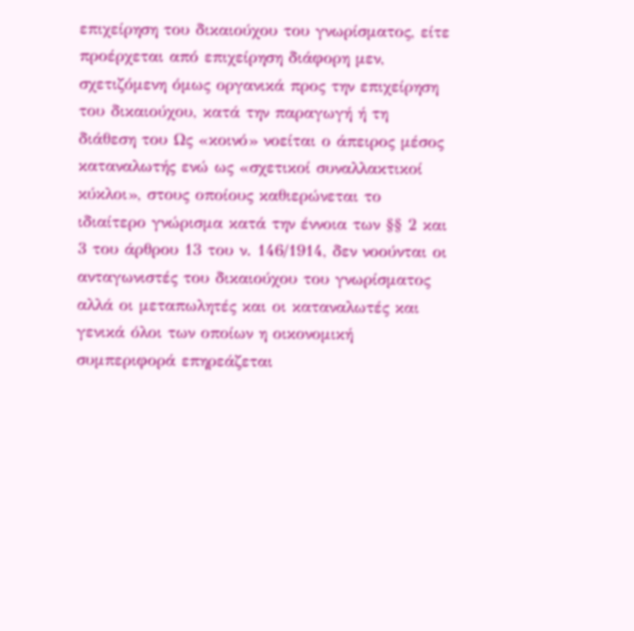επιχείρηση του δικαιούχου του γνωρίσματος, είτε προέρχεται από επιχείρηση διάφορη μεν, σχετιζόμενη όμως οργανικά προς την επιχείρηση του δικαιούχου, κατά την παραγωγή ή τη διάθεση του Ως «κοινό» νοείται ο άπειρος μέσος καταναλωτής ενώ ως «σχετικοί συναλλακτικοί κύκλοι», στους οποίους καθιερώνεται το ιδιαίτερο γνώρισμα κατά την έννοια των §§ 2 και 3 του άρθρου 13 του ν. 146/1914, δεν νοούνται οι ανταγωνιστές του δικαιούχου του γνωρίσματος αλλά οι μεταπωλητές και οι καταναλωτές και γενικά όλοι των οποίων η οικονομική συμπεριφορά επηρεάζεται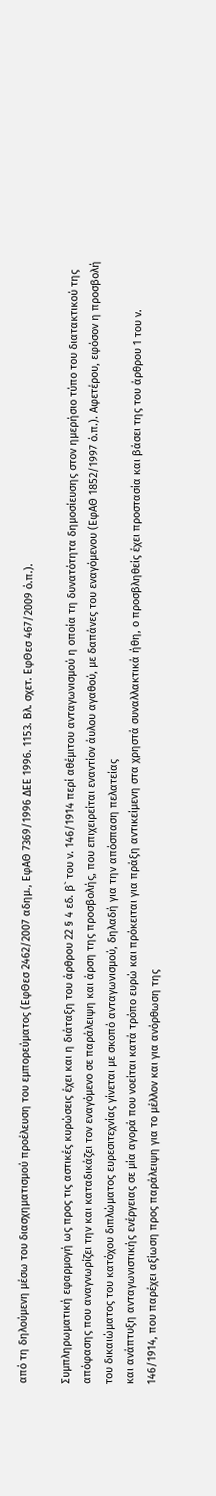από τη δηλούμενη μέσω του διασχηματισμού προέλευση του εμπορεύματος (ΕφΘεσ 2462/2007 αδημ., ΕφΑΘ 7369/1996 ΔΕΕ 1996. 1153. Βλ. σχετ. ΕφΘεσ 467/2009 ό.π.).

Συμπληρωματική εφαρμογή ως προς τις αστικές κυρώσεις έχει και η διάταξη του άρθρου 22 § 4 εδ. β` του ν. 146/1914 περί αθέμιτου ανταγωνισμού η οποία τη δυνατότητα δημοσίευσης στον ημερήσιο τύπο του διατακτικού της απόφασης που αναγνωρίζει την και καταδικάζει τον εναγόμενο σε παράλειψη και άρση της προσβολής, που επιχειρείται εναντίον άυλου αγαθού, με δαπάνες του εναγόμενου (ΕφΑΘ 1852/1997 ό.π.). Αφετέρου, εφόσον η προσβολή του δικαιώματος του κατόχου διπλώματος ευρεσιτεχνίας γίνεται με σκοπό ανταγωνισμού, δηλαδή για την απόσπαση πελατείας
και ανάπτυξη ανταγωνιστικής ενέργειας σε μία αγορά που νοείται κατά τρόπο ευρώ και πρόκειται για πράξη αντικείμενη στα χρηστά συναλλακτικά ήθη, ο προσβληθείς έχει προστασία και βάσει της του άρθρου 1 του ν. 146/1914, που παρέχει αξίωση προς παράλειψη για το μέλλον και για ανόρθωση της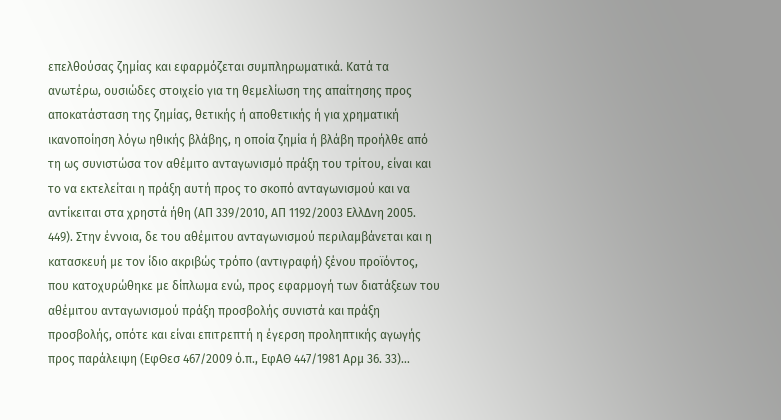επελθούσας ζημίας και εφαρμόζεται συμπληρωματικά. Κατά τα ανωτέρω, ουσιώδες στοιχείο για τη θεμελίωση της απαίτησης προς αποκατάσταση της ζημίας, θετικής ή αποθετικής ή για χρηματική ικανοποίηση λόγω ηθικής βλάβης, η οποία ζημία ή βλάβη προήλθε από τη ως συνιστώσα τον αθέμιτο ανταγωνισμό πράξη του τρίτου, είναι και το να εκτελείται η πράξη αυτή προς το σκοπό ανταγωνισμού και να αντίκειται στα χρηστά ήθη (ΑΠ 339/2010, ΑΠ 1192/2003 ΕλλΔνη 2005. 449). Στην έννοια, δε του αθέμιτου ανταγωνισμού περιλαμβάνεται και η κατασκευή με τον ίδιο ακριβώς τρόπο (αντιγραφή) ξένου προϊόντος, που κατοχυρώθηκε με δίπλωμα ενώ, προς εφαρμογή των διατάξεων του αθέμιτου ανταγωνισμού πράξη προσβολής συνιστά και πράξη προσβολής, οπότε και είναι επιτρεπτή η έγερση προληπτικής αγωγής προς παράλειψη (ΕφΘεσ 467/2009 ό.π., ΕφΑΘ 447/1981 Αρμ 36. 33)…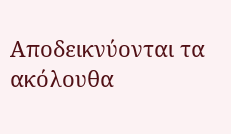Αποδεικνύονται τα ακόλουθα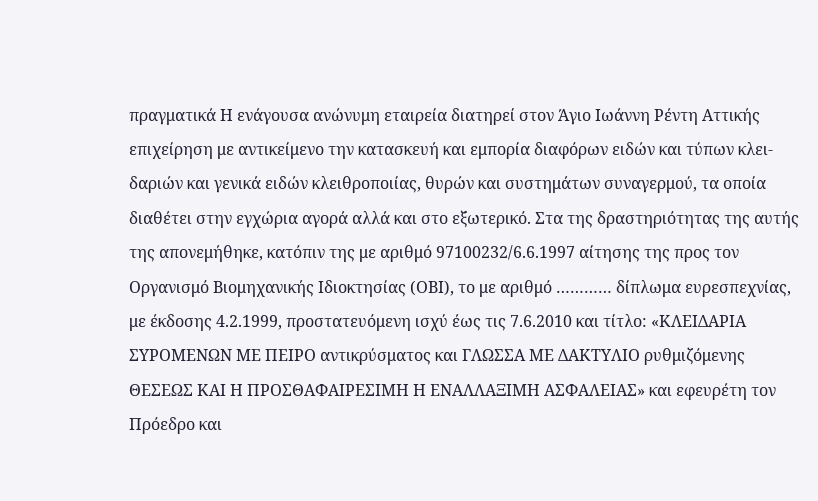πραγματικά Η ενάγουσα ανώνυμη εταιρεία διατηρεί στον Άγιο Ιωάννη Ρέντη Αττικής επιχείρηση με αντικείμενο την κατασκευή και εμπορία διαφόρων ειδών και τύπων κλει-δαριών και γενικά ειδών κλειθροποιίας, θυρών και συστημάτων συναγερμού, τα οποία διαθέτει στην εγχώρια αγορά αλλά και στο εξωτερικό. Στα της δραστηριότητας της αυτής της απονεμήθηκε, κατόπιν της με αριθμό 97100232/6.6.1997 αίτησης της προς τον Οργανισμό Βιομηχανικής Ιδιοκτησίας (ΟΒΙ), το με αριθμό ………… δίπλωμα ευρεσπεχνίας, με έκδοσης 4.2.1999, προστατευόμενη ισχύ έως τις 7.6.2010 και τίτλο: «ΚΛΕΙΔΑΡΙΑ ΣΥΡΟΜΕΝΩΝ ΜΕ ΠΕΙΡΟ αντικρύσματος και ΓΛΩΣΣΑ ΜΕ ΔΑΚΤΥΛΙΟ ρυθμιζόμενης ΘΕΣΕΩΣ ΚΑΙ Η ΠΡΟΣΘΑΦΑΙΡΕΣΙΜΗ Η ΕΝΑΛΛΑΞΙΜΗ ΑΣΦΑΛΕΙΑΣ» και εφευρέτη τον Πρόεδρο και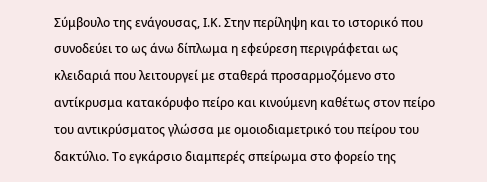Σύμβουλο της ενάγουσας, Ι.Κ. Στην περίληψη και το ιστορικό που συνοδεύει το ως άνω δίπλωμα η εφεύρεση περιγράφεται ως κλειδαριά που λειτουργεί με σταθερά προσαρμοζόμενο στο αντίκρυσμα κατακόρυφο πείρο και κινούμενη καθέτως στον πείρο του αντικρύσματος γλώσσα με ομοιοδιαμετρικό του πείρου του δακτύλιο. Το εγκάρσιο διαμπερές σπείρωμα στο φορείο της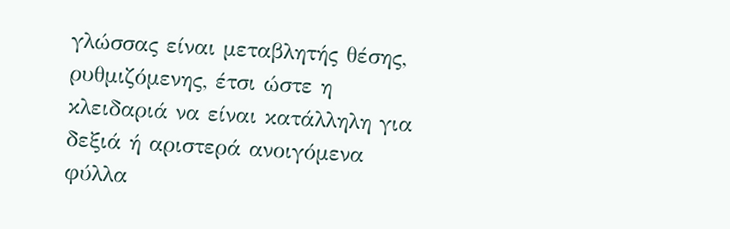γλώσσας είναι μεταβλητής θέσης, ρυθμιζόμενης, έτσι ώστε η κλειδαριά να είναι κατάλληλη για δεξιά ή αριστερά ανοιγόμενα φύλλα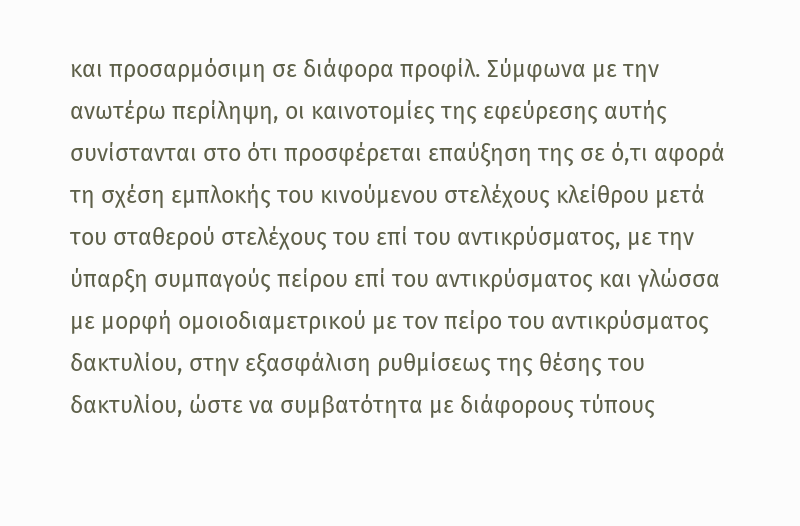και προσαρμόσιμη σε διάφορα προφίλ. Σύμφωνα με την ανωτέρω περίληψη, οι καινοτομίες της εφεύρεσης αυτής συνίστανται στο ότι προσφέρεται επαύξηση της σε ό,τι αφορά τη σχέση εμπλοκής του κινούμενου στελέχους κλείθρου μετά του σταθερού στελέχους του επί του αντικρύσματος, με την ύπαρξη συμπαγούς πείρου επί του αντικρύσματος και γλώσσα με μορφή ομοιοδιαμετρικού με τον πείρο του αντικρύσματος δακτυλίου, στην εξασφάλιση ρυθμίσεως της θέσης του δακτυλίου, ώστε να συμβατότητα με διάφορους τύπους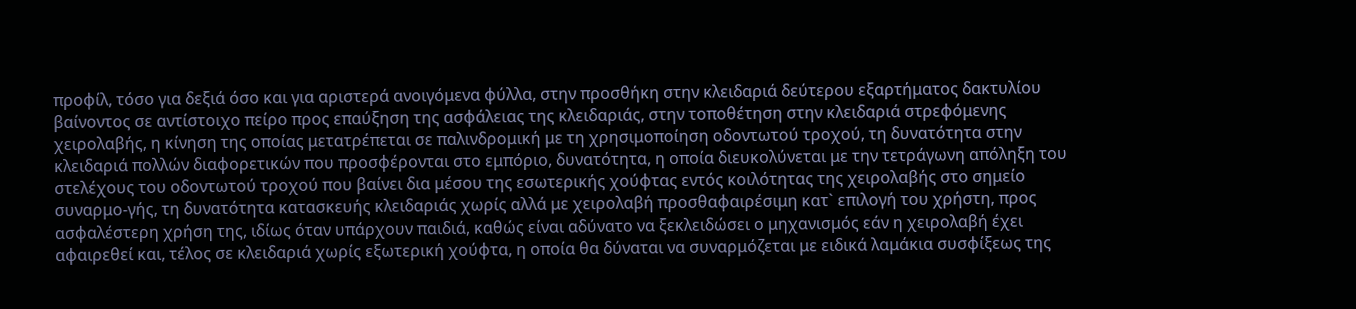προφίλ, τόσο για δεξιά όσο και για αριστερά ανοιγόμενα φύλλα, στην προσθήκη στην κλειδαριά δεύτερου εξαρτήματος δακτυλίου βαίνοντος σε αντίστοιχο πείρο προς επαύξηση της ασφάλειας της κλειδαριάς, στην τοποθέτηση στην κλειδαριά στρεφόμενης χειρολαβής, η κίνηση της οποίας μετατρέπεται σε παλινδρομική με τη χρησιμοποίηση οδοντωτού τροχού, τη δυνατότητα στην κλειδαριά πολλών διαφορετικών που προσφέρονται στο εμπόριο, δυνατότητα, η οποία διευκολύνεται με την τετράγωνη απόληξη του στελέχους του οδοντωτού τροχού που βαίνει δια μέσου της εσωτερικής χούφτας εντός κοιλότητας της χειρολαβής στο σημείο συναρμο-γής, τη δυνατότητα κατασκευής κλειδαριάς χωρίς αλλά με χειρολαβή προσθαφαιρέσιμη κατ` επιλογή του χρήστη, προς ασφαλέστερη χρήση της, ιδίως όταν υπάρχουν παιδιά, καθώς είναι αδύνατο να ξεκλειδώσει ο μηχανισμός εάν η χειρολαβή έχει αφαιρεθεί και, τέλος σε κλειδαριά χωρίς εξωτερική χούφτα, η οποία θα δύναται να συναρμόζεται με ειδικά λαμάκια συσφίξεως της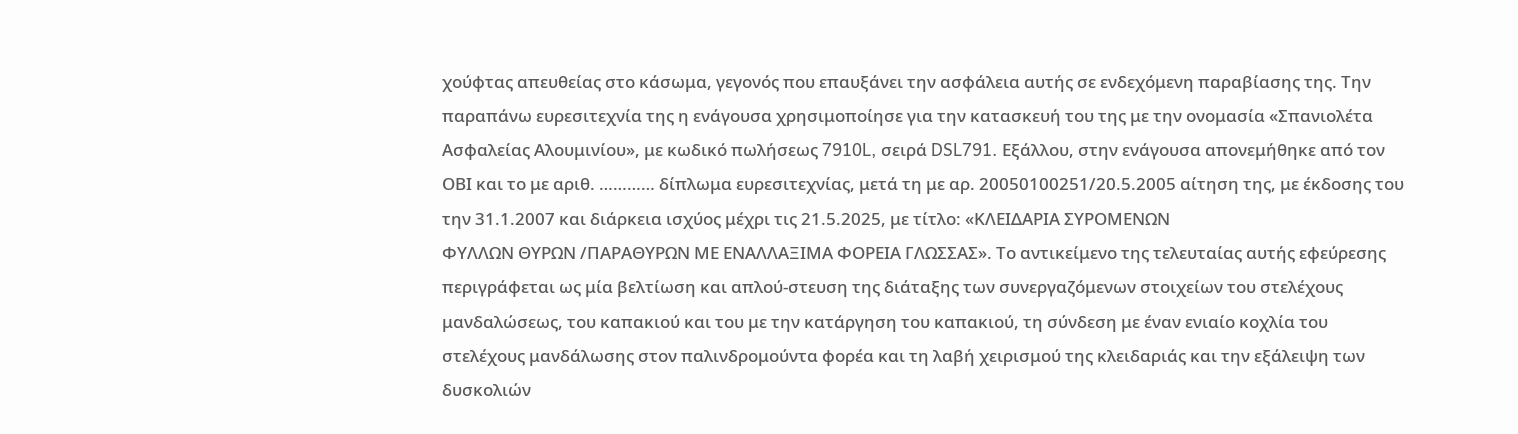χούφτας απευθείας στο κάσωμα, γεγονός που επαυξάνει την ασφάλεια αυτής σε ενδεχόμενη παραβίασης της. Την παραπάνω ευρεσιτεχνία της η ενάγουσα χρησιμοποίησε για την κατασκευή του της με την ονομασία «Σπανιολέτα Ασφαλείας Αλουμινίου», με κωδικό πωλήσεως 7910L, σειρά DSL791. Εξάλλου, στην ενάγουσα απονεμήθηκε από τον ΟΒΙ και το με αριθ. ………… δίπλωμα ευρεσιτεχνίας, μετά τη με αρ. 20050100251/20.5.2005 αίτηση της, με έκδοσης του την 31.1.2007 και διάρκεια ισχύος μέχρι τις 21.5.2025, με τίτλο: «ΚΛΕΙΔΑΡΙΑ ΣΥΡΟΜΕΝΩΝ
ΦΥΛΛΩΝ ΘΥΡΩΝ /ΠΑΡΑΘΥΡΩΝ ΜΕ ΕΝΑΛΛΑΞΙΜΑ ΦΟΡΕΙΑ ΓΛΩΣΣΑΣ». Το αντικείμενο της τελευταίας αυτής εφεύρεσης περιγράφεται ως μία βελτίωση και απλού-στευση της διάταξης των συνεργαζόμενων στοιχείων του στελέχους μανδαλώσεως, του καπακιού και του με την κατάργηση του καπακιού, τη σύνδεση με έναν ενιαίο κοχλία του στελέχους μανδάλωσης στον παλινδρομούντα φορέα και τη λαβή χειρισμού της κλειδαριάς και την εξάλειψη των δυσκολιών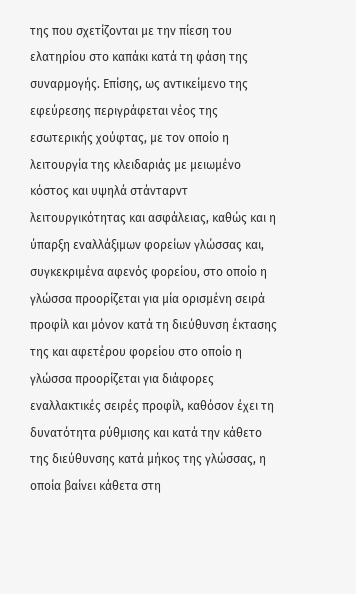της που σχετίζονται με την πίεση του ελατηρίου στο καπάκι κατά τη φάση της συναρμογής. Επίσης, ως αντικείμενο της εφεύρεσης περιγράφεται νέος της εσωτερικής χούφτας, με τον οποίο η λειτουργία της κλειδαριάς με μειωμένο κόστος και υψηλά στάνταρντ λειτουργικότητας και ασφάλειας, καθώς και η ύπαρξη εναλλάξιμων φορείων γλώσσας και, συγκεκριμένα αφενός φορείου, στο οποίο η γλώσσα προορίζεται για μία ορισμένη σειρά προφίλ και μόνον κατά τη διεύθυνση έκτασης της και αφετέρου φορείου στο οποίο η γλώσσα προορίζεται για διάφορες εναλλακτικές σειρές προφίλ, καθόσον έχει τη δυνατότητα ρύθμισης και κατά την κάθετο της διεύθυνσης κατά μήκος της γλώσσας, η οποία βαίνει κάθετα στη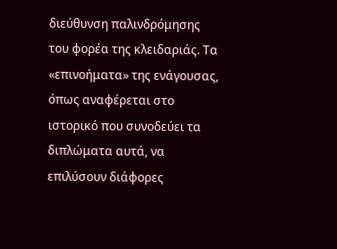διεύθυνση παλινδρόμησης του φορέα της κλειδαριάς. Τα «επινοήματα» της ενάγουσας, όπως αναφέρεται στο ιστορικό που συνοδεύει τα διπλώματα αυτά, να επιλύσουν διάφορες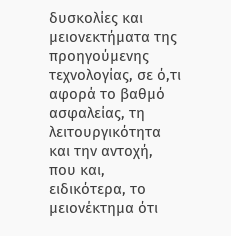δυσκολίες και μειονεκτήματα της προηγούμενης τεχνολογίας, σε ό,τι αφορά το βαθμό ασφαλείας, τη λειτουργικότητα και την αντοχή, που και, ειδικότερα, το μειονέκτημα ότι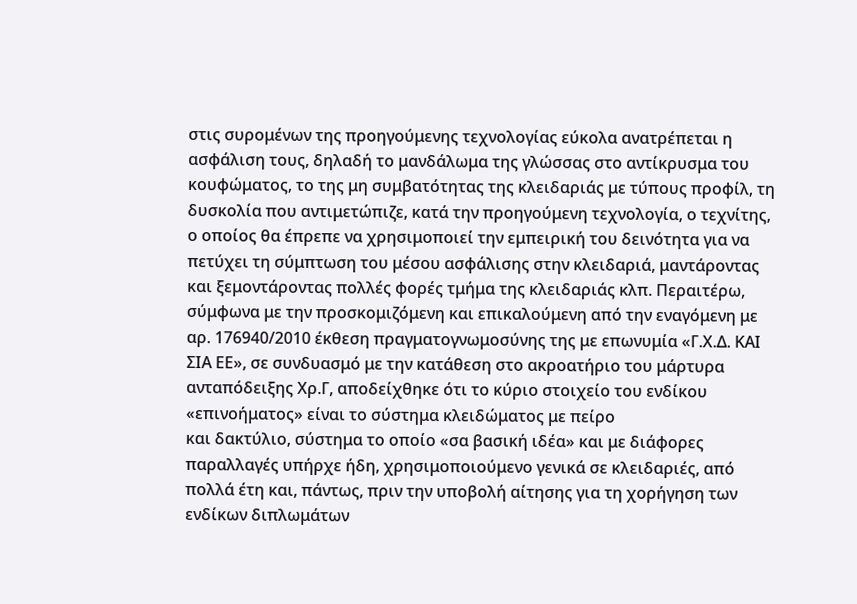στις συρομένων της προηγούμενης τεχνολογίας εύκολα ανατρέπεται η ασφάλιση τους, δηλαδή το μανδάλωμα της γλώσσας στο αντίκρυσμα του κουφώματος, το της μη συμβατότητας της κλειδαριάς με τύπους προφίλ, τη δυσκολία που αντιμετώπιζε, κατά την προηγούμενη τεχνολογία, ο τεχνίτης, ο οποίος θα έπρεπε να χρησιμοποιεί την εμπειρική του δεινότητα για να πετύχει τη σύμπτωση του μέσου ασφάλισης στην κλειδαριά, μαντάροντας και ξεμοντάροντας πολλές φορές τμήμα της κλειδαριάς κλπ. Περαιτέρω, σύμφωνα με την προσκομιζόμενη και επικαλούμενη από την εναγόμενη με αρ. 176940/2010 έκθεση πραγματογνωμοσύνης της με επωνυμία «Γ.Χ.Δ. ΚΑΙ ΣΙΑ ΕΕ», σε συνδυασμό με την κατάθεση στο ακροατήριο του μάρτυρα ανταπόδειξης Χρ.Γ, αποδείχθηκε ότι το κύριο στοιχείο του ενδίκου «επινοήματος» είναι το σύστημα κλειδώματος με πείρο
και δακτύλιο, σύστημα το οποίο «σα βασική ιδέα» και με διάφορες παραλλαγές υπήρχε ήδη, χρησιμοποιούμενο γενικά σε κλειδαριές, από πολλά έτη και, πάντως, πριν την υποβολή αίτησης για τη χορήγηση των ενδίκων διπλωμάτων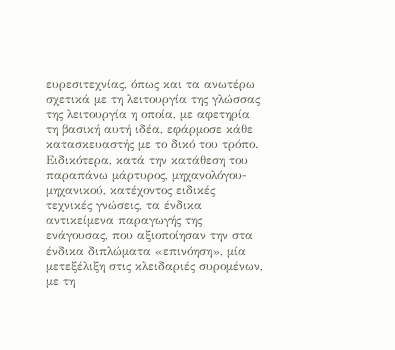ευρεσιτεχνίας, όπως και τα ανωτέρω σχετικά με τη λειτουργία της γλώσσας της λειτουργία η οποία, με αφετηρία τη βασική αυτή ιδέα, εφάρμοσε κάθε κατασκευαστής με το δικό του τρόπο. Ειδικότερα, κατά την κατάθεση του παραπάνω μάρτυρος, μηχανολόγου-μηχανικού, κατέχοντος ειδικές τεχνικές γνώσεις, τα ένδικα αντικείμενα παραγωγής της ενάγουσας, που αξιοποίησαν την στα ένδικα διπλώματα «επινόηση», μία μετεξέλιξη στις κλειδαριές συρομένων, με τη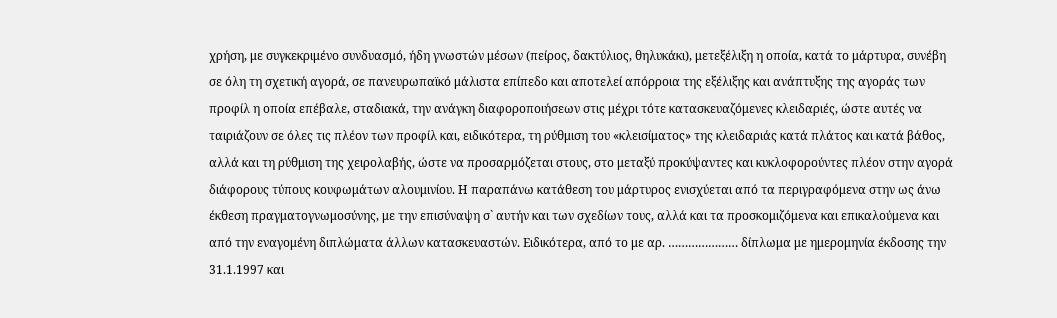χρήση, με συγκεκριμένο συνδυασμό, ήδη γνωστών μέσων (πείρος, δακτύλιος, θηλυκάκι), μετεξέλιξη η οποία, κατά το μάρτυρα, συνέβη σε όλη τη σχετική αγορά, σε πανευρωπαϊκό μάλιστα επίπεδο και αποτελεί απόρροια της εξέλιξης και ανάπτυξης της αγοράς των προφίλ η οποία επέβαλε, σταδιακά, την ανάγκη διαφοροποιήσεων στις μέχρι τότε κατασκευαζόμενες κλειδαριές, ώστε αυτές να ταιριάζουν σε όλες τις πλέον των προφίλ και, ειδικότερα, τη ρύθμιση του «κλεισίματος» της κλειδαριάς κατά πλάτος και κατά βάθος, αλλά και τη ρύθμιση της χειρολαβής, ώστε να προσαρμόζεται στους, στο μεταξύ προκύψαντες και κυκλοφορούντες πλέον στην αγορά διάφορους τύπους κουφωμάτων αλουμινίου. Η παραπάνω κατάθεση του μάρτυρος ενισχύεται από τα περιγραφόμενα στην ως άνω έκθεση πραγματογνωμοσύνης, με την επισύναψη σ` αυτήν και των σχεδίων τους, αλλά και τα προσκομιζόμενα και επικαλούμενα και από την εναγομένη διπλώματα άλλων κατασκευαστών. Ειδικότερα, από το με αρ. ………………… δίπλωμα με ημερομηνία έκδοσης την 31.1.1997 και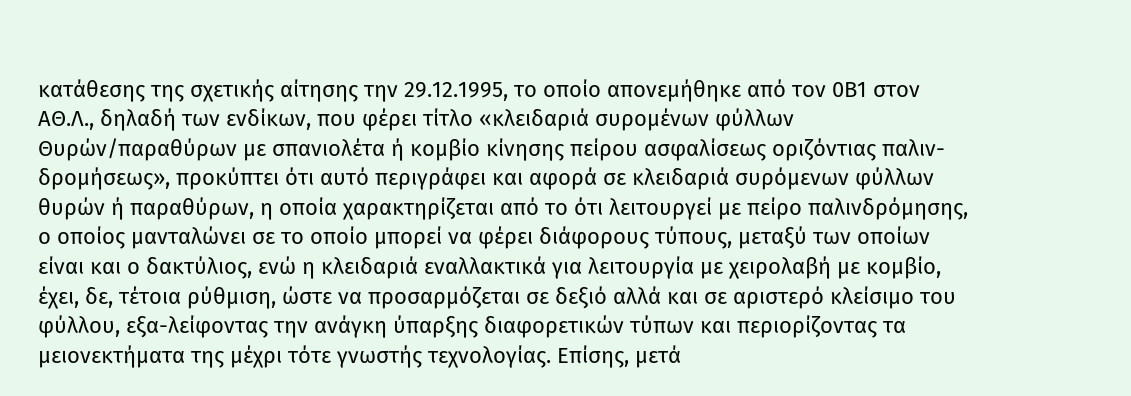κατάθεσης της σχετικής αίτησης την 29.12.1995, το οποίο απονεμήθηκε από τον 0Β1 στον ΑΘ.Λ., δηλαδή των ενδίκων, που φέρει τίτλο «κλειδαριά συρομένων φύλλων Θυρών/παραθύρων με σπανιολέτα ή κομβίο κίνησης πείρου ασφαλίσεως οριζόντιας παλιν-δρομήσεως», προκύπτει ότι αυτό περιγράφει και αφορά σε κλειδαριά συρόμενων φύλλων θυρών ή παραθύρων, η οποία χαρακτηρίζεται από το ότι λειτουργεί με πείρο παλινδρόμησης, ο οποίος μανταλώνει σε το οποίο μπορεί να φέρει διάφορους τύπους, μεταξύ των οποίων είναι και ο δακτύλιος, ενώ η κλειδαριά εναλλακτικά για λειτουργία με χειρολαβή με κομβίο, έχει, δε, τέτοια ρύθμιση, ώστε να προσαρμόζεται σε δεξιό αλλά και σε αριστερό κλείσιμο του φύλλου, εξα-λείφοντας την ανάγκη ύπαρξης διαφορετικών τύπων και περιορίζοντας τα μειονεκτήματα της μέχρι τότε γνωστής τεχνολογίας. Επίσης, μετά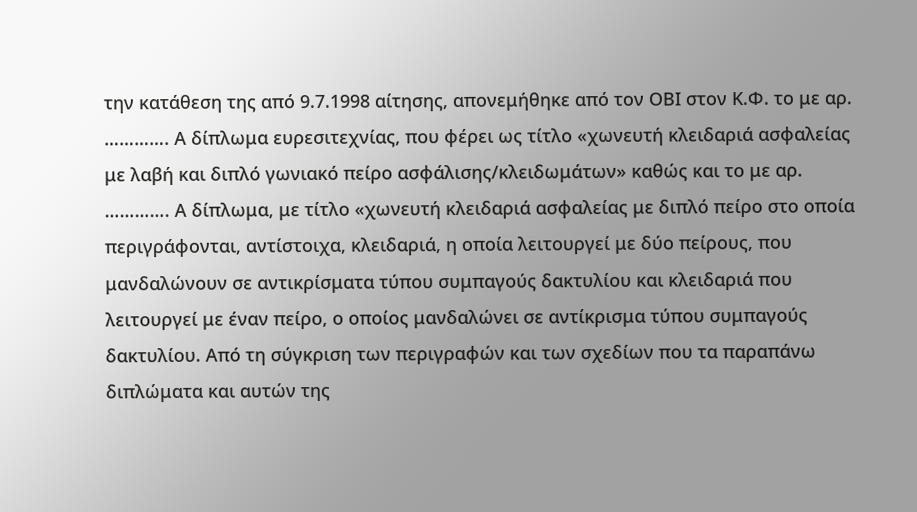την κατάθεση της από 9.7.1998 αίτησης, απονεμήθηκε από τον ΟΒΙ στον Κ.Φ. το με αρ. …………. Α δίπλωμα ευρεσιτεχνίας, που φέρει ως τίτλο «χωνευτή κλειδαριά ασφαλείας με λαβή και διπλό γωνιακό πείρο ασφάλισης/κλειδωμάτων» καθώς και το με αρ. …………. Α δίπλωμα, με τίτλο «χωνευτή κλειδαριά ασφαλείας με διπλό πείρο στο οποία περιγράφονται, αντίστοιχα, κλειδαριά, η οποία λειτουργεί με δύο πείρους, που μανδαλώνουν σε αντικρίσματα τύπου συμπαγούς δακτυλίου και κλειδαριά που λειτουργεί με έναν πείρο, ο οποίος μανδαλώνει σε αντίκρισμα τύπου συμπαγούς δακτυλίου. Από τη σύγκριση των περιγραφών και των σχεδίων που τα παραπάνω διπλώματα και αυτών της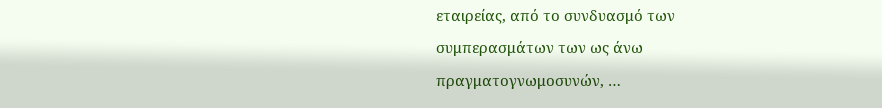εταιρείας, από το συνδυασμό των συμπερασμάτων των ως άνω πραγματογνωμοσυνών, …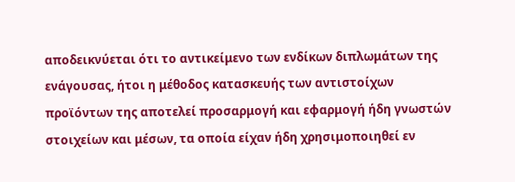αποδεικνύεται ότι το αντικείμενο των ενδίκων διπλωμάτων της ενάγουσας, ήτοι η μέθοδος κατασκευής των αντιστοίχων προϊόντων της αποτελεί προσαρμογή και εφαρμογή ήδη γνωστών στοιχείων και μέσων, τα οποία είχαν ήδη χρησιμοποιηθεί εν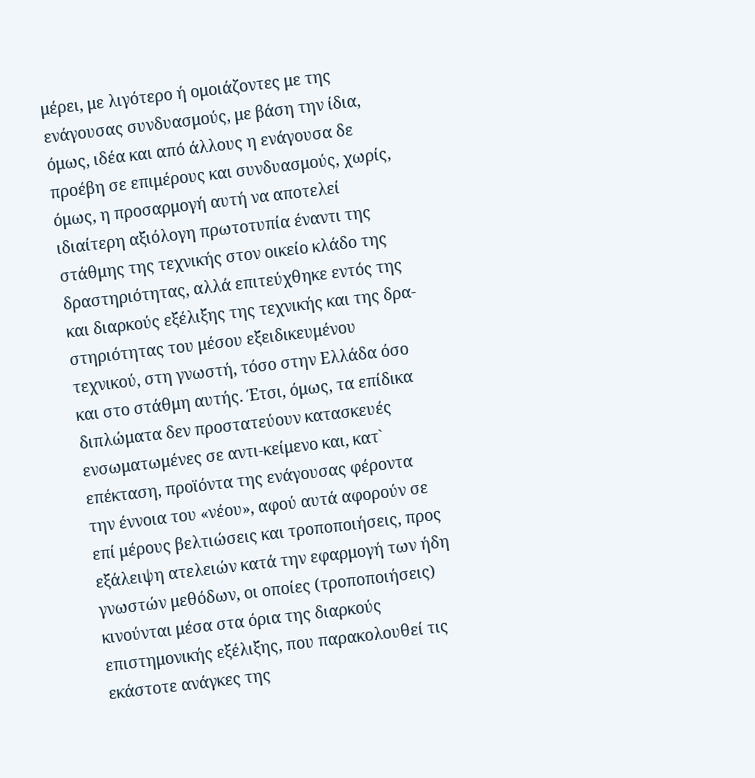μέρει, με λιγότερο ή ομοιάζοντες με της ενάγουσας συνδυασμούς, με βάση την ίδια, όμως, ιδέα και από άλλους η ενάγουσα δε προέβη σε επιμέρους και συνδυασμούς, χωρίς, όμως, η προσαρμογή αυτή να αποτελεί ιδιαίτερη αξιόλογη πρωτοτυπία έναντι της στάθμης της τεχνικής στον οικείο κλάδο της δραστηριότητας, αλλά επιτεύχθηκε εντός της και διαρκούς εξέλιξης της τεχνικής και της δρα-στηριότητας του μέσου εξειδικευμένου τεχνικού, στη γνωστή, τόσο στην Ελλάδα όσο και στο στάθμη αυτής. Έτσι, όμως, τα επίδικα διπλώματα δεν προστατεύουν κατασκευές ενσωματωμένες σε αντι-κείμενο και, κατ` επέκταση, προϊόντα της ενάγουσας φέροντα την έννοια του «νέου», αφού αυτά αφορούν σε επί μέρους βελτιώσεις και τροποποιήσεις, προς εξάλειψη ατελειών κατά την εφαρμογή των ήδη γνωστών μεθόδων, οι οποίες (τροποποιήσεις) κινούνται μέσα στα όρια της διαρκούς επιστημονικής εξέλιξης, που παρακολουθεί τις εκάστοτε ανάγκες της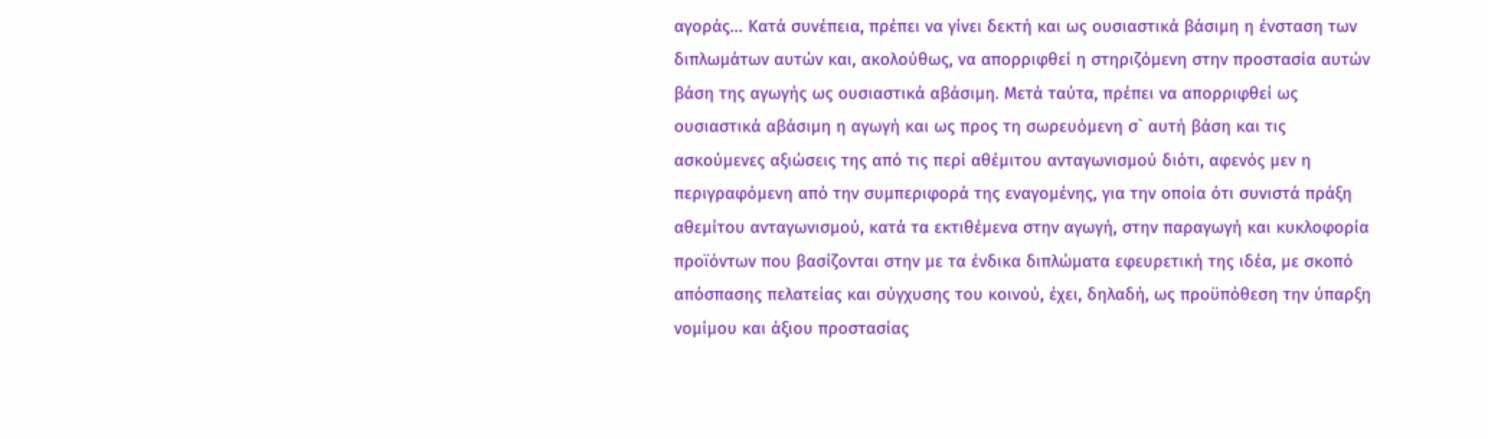αγοράς… Κατά συνέπεια, πρέπει να γίνει δεκτή και ως ουσιαστικά βάσιμη η ένσταση των διπλωμάτων αυτών και, ακολούθως, να απορριφθεί η στηριζόμενη στην προστασία αυτών βάση της αγωγής ως ουσιαστικά αβάσιμη. Μετά ταύτα, πρέπει να απορριφθεί ως ουσιαστικά αβάσιμη η αγωγή και ως προς τη σωρευόμενη σ` αυτή βάση και τις ασκούμενες αξιώσεις της από τις περί αθέμιτου ανταγωνισμού διότι, αφενός μεν η περιγραφόμενη από την συμπεριφορά της εναγομένης, για την οποία ότι συνιστά πράξη αθεμίτου ανταγωνισμού, κατά τα εκτιθέμενα στην αγωγή, στην παραγωγή και κυκλοφορία προϊόντων που βασίζονται στην με τα ένδικα διπλώματα εφευρετική της ιδέα, με σκοπό απόσπασης πελατείας και σύγχυσης του κοινού, έχει, δηλαδή, ως προϋπόθεση την ύπαρξη νομίμου και άξιου προστασίας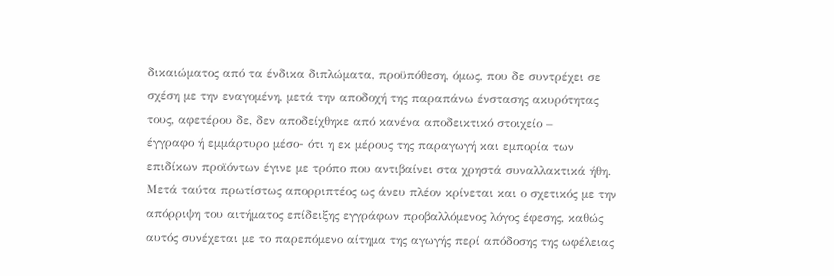δικαιώματος από τα ένδικα διπλώματα, προϋπόθεση, όμως, που δε συντρέχει σε σχέση με την εναγομένη, μετά την αποδοχή της παραπάνω ένστασης ακυρότητας τους, αφετέρου δε, δεν αποδείχθηκε από κανένα αποδεικτικό στοιχείο –
έγγραφο ή εμμάρτυρο μέσο- ότι η εκ μέρους της παραγωγή και εμπορία των επιδίκων προϊόντων έγινε με τρόπο που αντιβαίνει στα χρηστά συναλλακτικά ήθη. Μετά ταύτα πρωτίστως απορριπτέος ως άνευ πλέον κρίνεται και ο σχετικός με την απόρριψη του αιτήματος επίδειξης εγγράφων προβαλλόμενος λόγος έφεσης, καθώς αυτός συνέχεται με το παρεπόμενο αίτημα της αγωγής περί απόδοσης της ωφέλειας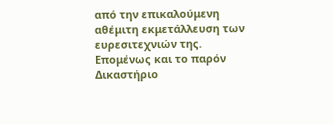από την επικαλούμενη αθέμιτη εκμετάλλευση των ευρεσιτεχνιών της. Επομένως και το παρόν Δικαστήριο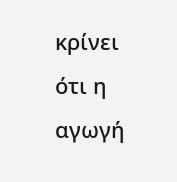κρίνει ότι η αγωγή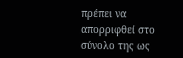πρέπει να απορριφθεί στο σύνολο της ως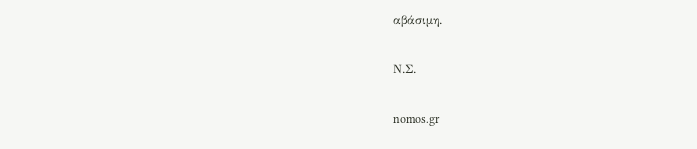αβάσιμη.

Ν.Σ.

nomos.gr